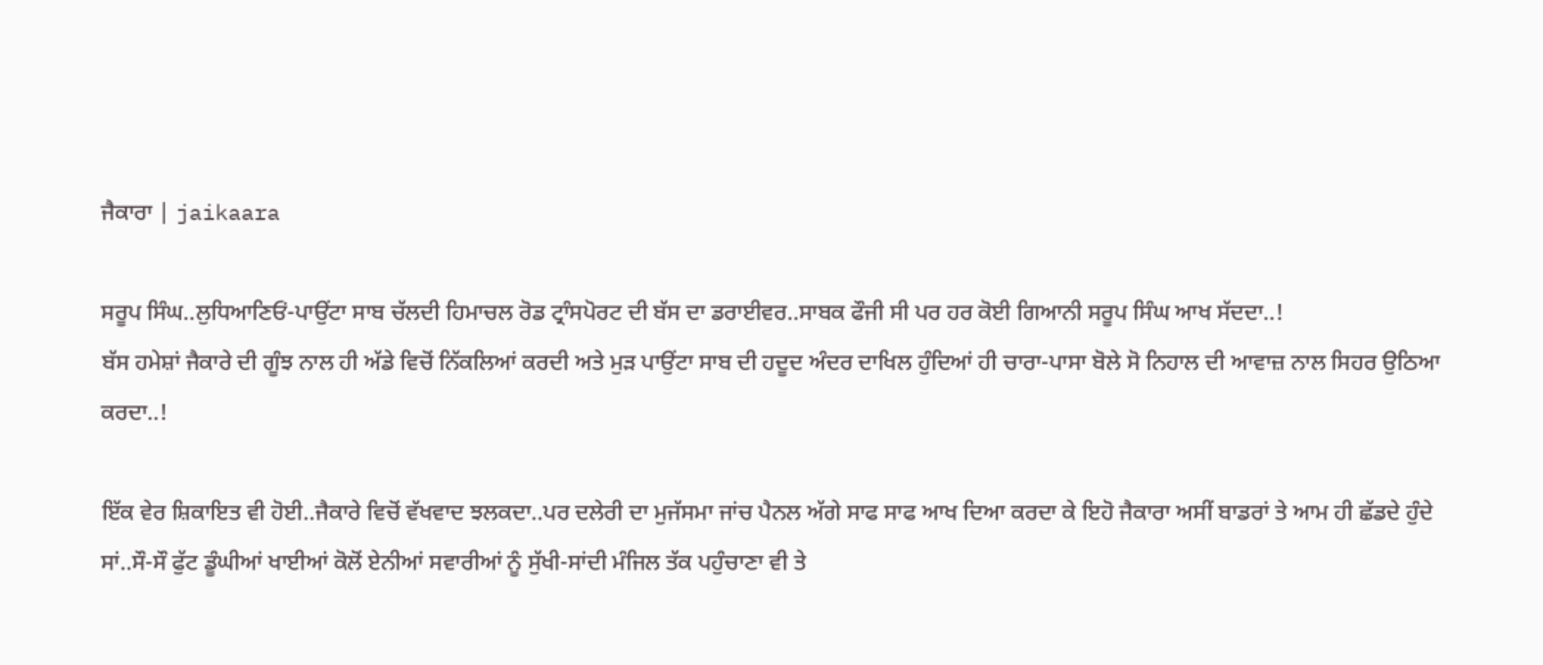ਜੈਕਾਰਾ | jaikaara

ਸਰੂਪ ਸਿੰਘ..ਲੁਧਿਆਣਿਓਂ-ਪਾਉਂਟਾ ਸਾਬ ਚੱਲਦੀ ਹਿਮਾਚਲ ਰੋਡ ਟ੍ਰਾੰਸਪੋਰਟ ਦੀ ਬੱਸ ਦਾ ਡਰਾਈਵਰ..ਸਾਬਕ ਫੌਜੀ ਸੀ ਪਰ ਹਰ ਕੋਈ ਗਿਆਨੀ ਸਰੂਪ ਸਿੰਘ ਆਖ ਸੱਦਦਾ..!
ਬੱਸ ਹਮੇਸ਼ਾਂ ਜੈਕਾਰੇ ਦੀ ਗੂੰਝ ਨਾਲ ਹੀ ਅੱਡੇ ਵਿਚੋਂ ਨਿੱਕਲਿਆਂ ਕਰਦੀ ਅਤੇ ਮੁੜ ਪਾਉਂਟਾ ਸਾਬ ਦੀ ਹਦੂਦ ਅੰਦਰ ਦਾਖਿਲ ਹੁੰਦਿਆਂ ਹੀ ਚਾਰਾ-ਪਾਸਾ ਬੋਲੇ ਸੋ ਨਿਹਾਲ ਦੀ ਆਵਾਜ਼ ਨਾਲ ਸਿਹਰ ਉਠਿਆ ਕਰਦਾ..!

ਇੱਕ ਵੇਰ ਸ਼ਿਕਾਇਤ ਵੀ ਹੋਈ..ਜੈਕਾਰੇ ਵਿਚੋਂ ਵੱਖਵਾਦ ਝਲਕਦਾ..ਪਰ ਦਲੇਰੀ ਦਾ ਮੁਜੱਸਮਾ ਜਾਂਚ ਪੈਨਲ ਅੱਗੇ ਸਾਫ ਸਾਫ ਆਖ ਦਿਆ ਕਰਦਾ ਕੇ ਇਹੋ ਜੈਕਾਰਾ ਅਸੀਂ ਬਾਡਰਾਂ ਤੇ ਆਮ ਹੀ ਛੱਡਦੇ ਹੁੰਦੇ ਸਾਂ..ਸੌ-ਸੌ ਫੁੱਟ ਡੂੰਘੀਆਂ ਖਾਈਆਂ ਕੋਲੋਂ ਏਨੀਆਂ ਸਵਾਰੀਆਂ ਨੂੰ ਸੁੱਖੀ-ਸਾਂਦੀ ਮੰਜਿਲ ਤੱਕ ਪਹੁੰਚਾਣਾ ਵੀ ਤੇ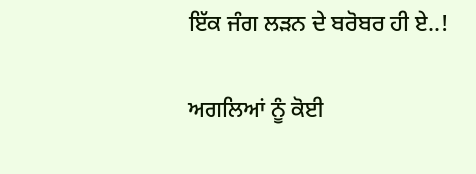ਇੱਕ ਜੰਗ ਲੜਨ ਦੇ ਬਰੋਬਰ ਹੀ ਏ..!

ਅਗਲਿਆਂ ਨੂੰ ਕੋਈ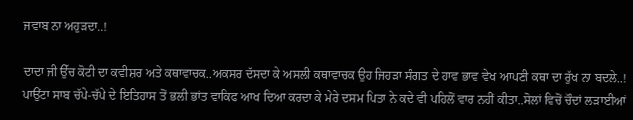ਜਵਾਬ ਨਾ ਅਹੁੜਦਾ..!

ਦਾਦਾ ਜੀ ਉੱਚ ਕੋਟੀ ਦਾ ਕਵੀਸ਼ਰ ਅਤੇ ਕਥਾਵਾਚਕ..ਅਕਸਰ ਦੱਸਦਾ ਕੇ ਅਸਲੀ ਕਥਾਵਾਚਕ ਉਹ ਜਿਹੜਾ ਸੰਗਤ ਦੇ ਹਾਵ ਭਾਵ ਵੇਖ ਆਪਣੀ ਕਥਾ ਦਾ ਰੁੱਖ ਨਾ ਬਦਲੇ..!
ਪਾਉਂਟਾ ਸਾਬ ਚੱਪੇ-ਚੱਪੇ ਦੇ ਇਤਿਹਾਸ ਤੋਂ ਭਲੀ ਭਾਂਤ ਵਾਕਿਫ ਆਖ ਦਿਆ ਕਰਦਾ ਕੇ ਮੇਰੇ ਦਸਮ ਪਿਤਾ ਨੇ ਕਦੇ ਵੀ ਪਹਿਲੋਂ ਵਾਰ ਨਹੀਂ ਕੀਤਾ..ਸੋਲਾਂ ਵਿਚੋਂ ਚੌਦਾਂ ਲੜਾਈਆਂ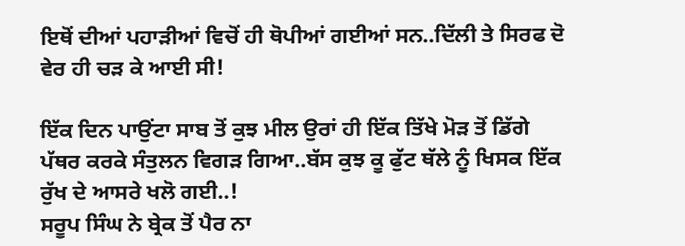ਇਥੋਂ ਦੀਆਂ ਪਹਾੜੀਆਂ ਵਿਚੋਂ ਹੀ ਥੋਪੀਆਂ ਗਈਆਂ ਸਨ..ਦਿੱਲੀ ਤੇ ਸਿਰਫ ਦੋ ਵੇਰ ਹੀ ਚੜ ਕੇ ਆਈ ਸੀ!

ਇੱਕ ਦਿਨ ਪਾਉਂਟਾ ਸਾਬ ਤੋਂ ਕੁਝ ਮੀਲ ਉਰਾਂ ਹੀ ਇੱਕ ਤਿੱਖੇ ਮੋੜ ਤੋਂ ਡਿੱਗੇ ਪੱਥਰ ਕਰਕੇ ਸੰਤੁਲਨ ਵਿਗੜ ਗਿਆ..ਬੱਸ ਕੁਝ ਕੂ ਫੁੱਟ ਥੱਲੇ ਨੂੰ ਖਿਸਕ ਇੱਕ ਰੁੱਖ ਦੇ ਆਸਰੇ ਖਲੋ ਗਈ..!
ਸਰੂਪ ਸਿੰਘ ਨੇ ਬ੍ਰੇਕ ਤੋਂ ਪੈਰ ਨਾ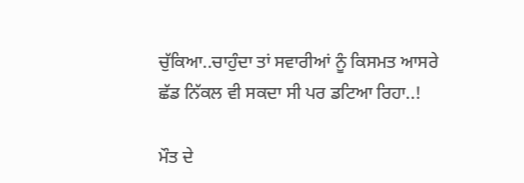ਚੁੱਕਿਆ..ਚਾਹੁੰਦਾ ਤਾਂ ਸਵਾਰੀਆਂ ਨੂੰ ਕਿਸਮਤ ਆਸਰੇ ਛੱਡ ਨਿੱਕਲ ਵੀ ਸਕਦਾ ਸੀ ਪਰ ਡਟਿਆ ਰਿਹਾ..!

ਮੌਤ ਦੇ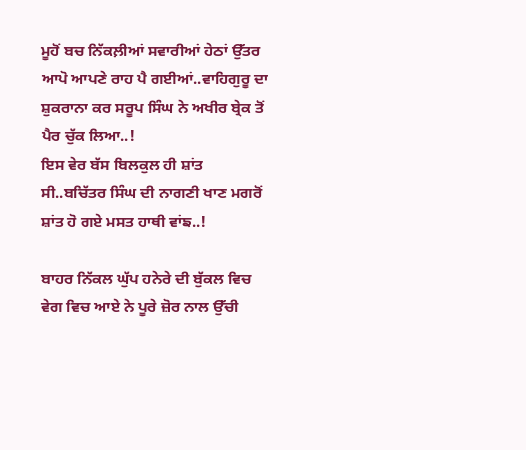ਮੂਹੋਂ ਬਚ ਨਿੱਕਲ਼ੀਆਂ ਸਵਾਰੀਆਂ ਹੇਠਾਂ ਉੱਤਰ ਆਪੋ ਆਪਣੇ ਰਾਹ ਪੈ ਗਈਆਂ..ਵਾਹਿਗੁਰੂ ਦਾ ਸ਼ੁਕਰਾਨਾ ਕਰ ਸਰੂਪ ਸਿੰਘ ਨੇ ਅਖੀਰ ਬ੍ਰੇਕ ਤੋਂ ਪੈਰ ਚੁੱਕ ਲਿਆ..!
ਇਸ ਵੇਰ ਬੱਸ ਬਿਲਕੁਲ ਹੀ ਸ਼ਾਂਤ ਸੀ..ਬਚਿੱਤਰ ਸਿੰਘ ਦੀ ਨਾਗਣੀ ਖਾਣ ਮਗਰੋਂ ਸ਼ਾਂਤ ਹੋ ਗਏ ਮਸਤ ਹਾਥੀ ਵਾਂਙ..!

ਬਾਹਰ ਨਿੱਕਲ ਘੁੱਪ ਹਨੇਰੇ ਦੀ ਬੁੱਕਲ ਵਿਚ ਵੇਗ ਵਿਚ ਆਏ ਨੇ ਪੂਰੇ ਜ਼ੋਰ ਨਾਲ ਉੱਚੀ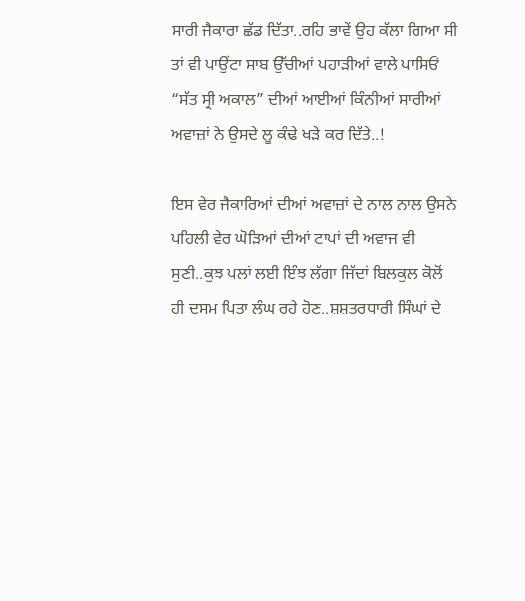ਸਾਰੀ ਜੈਕਾਰਾ ਛੱਡ ਦਿੱਤਾ..ਰਹਿ ਭਾਵੇਂ ਉਹ ਕੱਲਾ ਗਿਆ ਸੀ ਤਾਂ ਵੀ ਪਾਉਂਟਾ ਸਾਬ ਉੱਚੀਆਂ ਪਹਾੜੀਆਂ ਵਾਲੇ ਪਾਸਿਓਂ “ਸੱਤ ਸ੍ਰੀ ਅਕਾਲ” ਦੀਆਂ ਆਈਆਂ ਕਿੰਨੀਆਂ ਸਾਰੀਆਂ ਅਵਾਜ਼ਾਂ ਨੇ ਉਸਦੇ ਲੂ ਕੰਢੇ ਖੜੇ ਕਰ ਦਿੱਤੇ..!

ਇਸ ਵੇਰ ਜੈਕਾਰਿਆਂ ਦੀਆਂ ਅਵਾਜ਼ਾਂ ਦੇ ਨਾਲ ਨਾਲ ਉਸਨੇ ਪਹਿਲੀ ਵੇਰ ਘੋੜਿਆਂ ਦੀਆਂ ਟਾਪਾਂ ਦੀ ਅਵਾਜ ਵੀ ਸੁਣੀ..ਕੁਝ ਪਲਾਂ ਲਈ ਇੰਝ ਲੱਗਾ ਜਿੱਦਾਂ ਬਿਲਕੁਲ ਕੋਲੋਂ ਹੀ ਦਸਮ ਪਿਤਾ ਲੰਘ ਰਹੇ ਹੋਣ..ਸ਼ਸ਼ਤਰਧਾਰੀ ਸਿੰਘਾਂ ਦੇ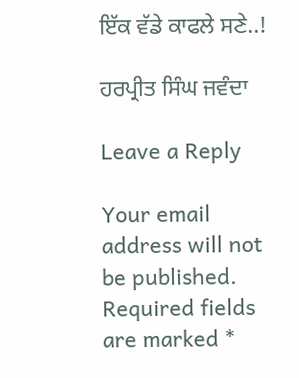ਇੱਕ ਵੱਡੇ ਕਾਫਲੇ ਸਣੇ..!

ਹਰਪ੍ਰੀਤ ਸਿੰਘ ਜਵੰਦਾ

Leave a Reply

Your email address will not be published. Required fields are marked *